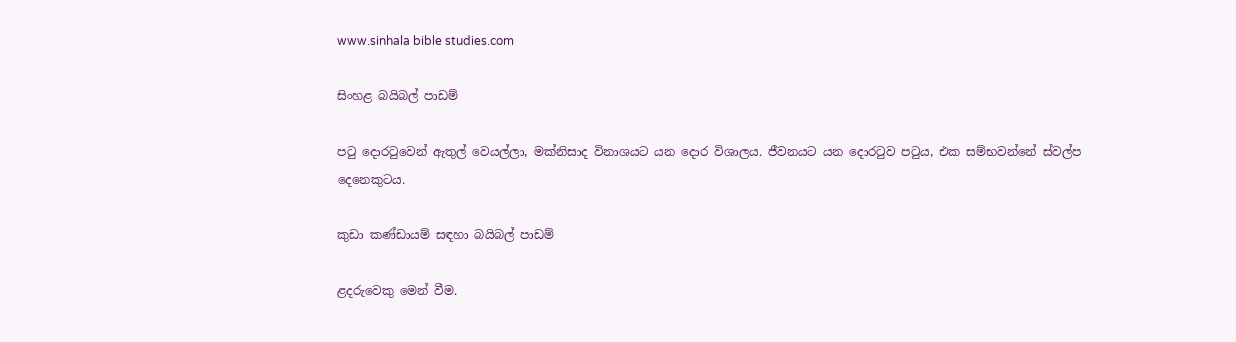www.sinhala bible studies.com

සිංහළ බයිබල් පාඩම්

පටු දොරටුවෙන් ඇතුල් වෙයල්ලා, මක්නිසාද විනාශයට යන දොර විශාලය. ජීවනයට යන දොරටුව පටුය, එක සම්භවන්නේ ස්වල්ප දෙනෙකුටය.

කුඩා කණ්ඩායම් සඳහා බයිබල් පාඩම්

ළදරුවෙකු මෙන් වීම.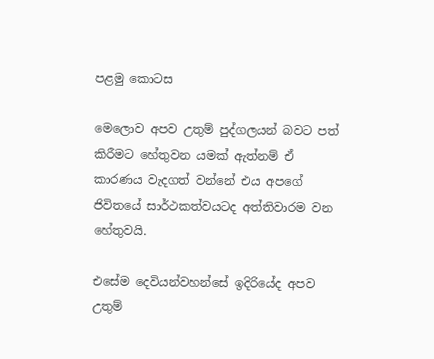පළමු කොටස

මෙලොව අපව උතුම් පුද්ගලයන් බවට පත් කිරීමට හේතුවන යමක් ඇත්නම් ඒ කාරණය වැදගත් වන්නේ එය අපගේ ජිවිතයේ සාර්ථකත්වයටද අත්තිවාරම වන හේතුවයි.

එසේම දෙවියන්වහන්සේ ඉදිරියේද අපව උතුම්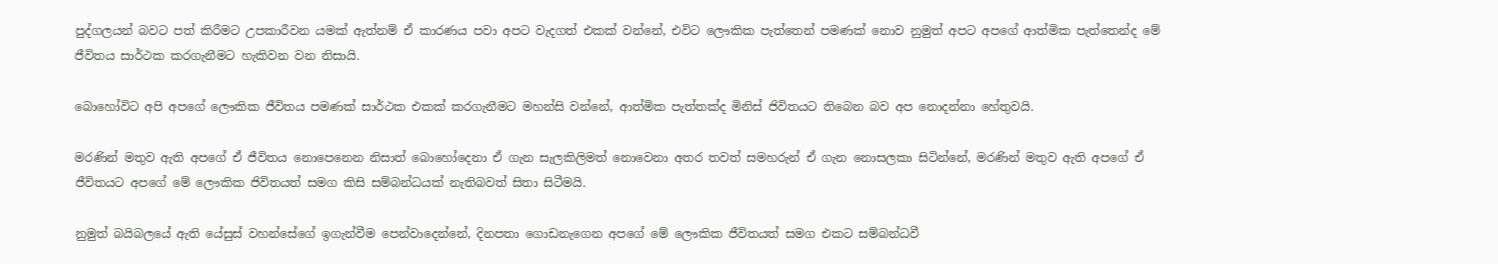පුද්ගලයන් බවට පත් කිරීමට උපකාරීවන යමක් ඇත්නම් ඒ කාරණය පවා අපට වැදගත් එකක් වන්නේ, එවිට ලෞකික පැත්තෙන් පමණක් නොව නුමුත් අපට අපගේ ආත්මික පැත්තෙන්ද මේ ජීවිතය සාර්ථක කරගැනීමට හැකිවන වන නිසායි.

බොහෝවිට අපි අපගේ ලෞකික ජීවිතය පමණක් සාර්ථක එකක් කරගැනීමට මහන්සි වන්නේ, ආත්මික පැත්තක්ද මිනිස් ජිවිතයට තිබෙන බව අප නොදන්නා හේතුවයි.

මරණින් මතුව ඇති අපගේ ඒ ජීවිතය නොපෙනෙන නිසාත් බොහෝදෙනා ඒ ගැන සැලකිලිමත් නොවෙනා අතර තවත් සමහරුන් ඒ ගැන නොසලකා සිටින්නේ, මරණින් මතුව ඇති අපගේ ඒ ජීවිතයට අපගේ මේ ලෞකික ජිවිතයත් සමග කිසි සම්බන්ධයක් නැතිබවත් සිතා සිටීමයි.

නුමුත් බයිබලයේ ඇති යේසුස් වහන්සේගේ ඉගැන්වීම පෙන්වාදෙන්නේ, දිනපතා ගොඩනැගෙන අපගේ මේ ලෞකික ජීවිතයත් සමග එකට සම්බන්ධවී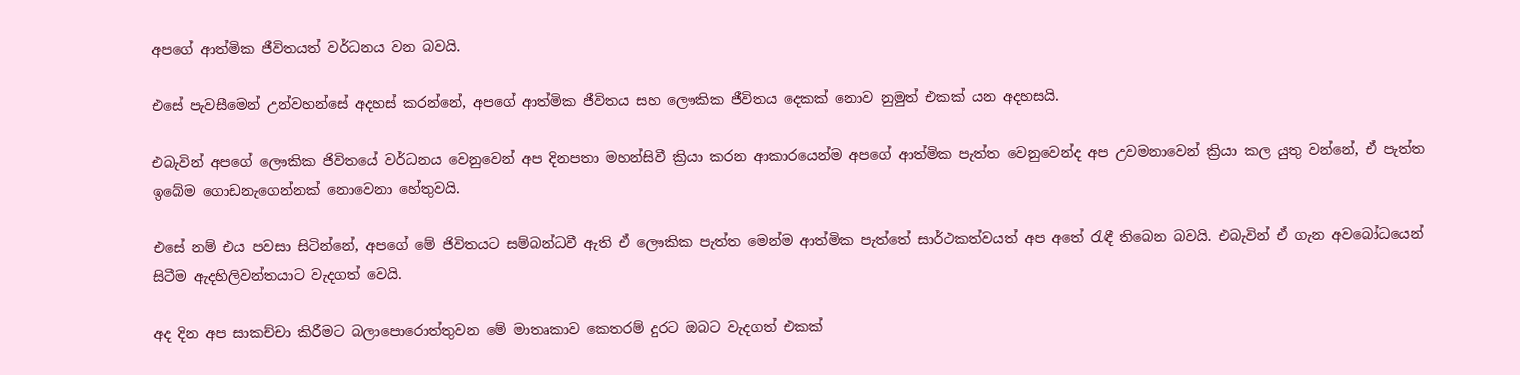අපගේ ආත්මික ජීවිතයත් වර්ධනය වන බවයි.

එසේ පැවසීමෙන් උන්වහන්සේ අදහස් කරන්නේ, අපගේ ආත්මික ජීවිතය සහ ලෞකික ජීවිතය දෙකක් නොව නුමුත් එකක් යන අදහසයි.

එබැවින් අපගේ ලෞකික ජිවිතයේ වර්ධනය වෙනුවෙන් අප දිනපතා මහන්සිවී ක්‍රියා කරන ආකාරයෙන්ම අපගේ ආත්මික පැත්ත වෙනුවෙන්ද අප උවමනාවෙන් ක්‍රියා කල යුතු වන්නේ, ඒ පැත්ත ඉබේම ගොඩනැගෙන්නක් නොවෙනා හේතුවයි.

එසේ නම් එය පවසා සිටින්නේ, අපගේ මේ ජිවිතයට සම්බන්ධවී ඇති ඒ ලෞකික පැත්ත මෙන්ම ආත්මික පැත්තේ සාර්ථකත්වයත් අප අතේ රැඳී තිබෙන බවයි. එබැවින් ඒ ගැන අවබෝධයෙන් සිටීම ඇදහිලිවන්තයාට වැදගත් වෙයි.

අද දින අප සාකච්චා කිරීමට බලාපොරොත්තුවන මේ මාතෘකාව කෙතරම් දුරට ඔබට වැදගත් එකක්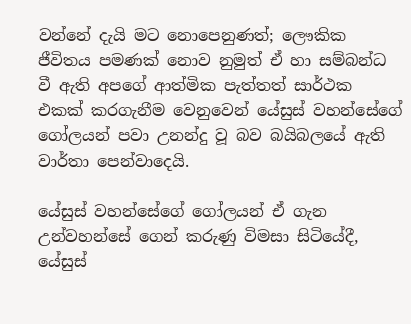වන්නේ දැයි මට නොපෙනුණත්; ලෞකික ජීවිතය පමණක් නොව නුමුත් ඒ හා සම්බන්ධ වී ඇති අපගේ ආත්මික පැත්තත් සාර්ථක එකක් කරගැනීම වෙනුවෙන් යේසුස් වහන්සේගේ ගෝලයන් පවා උනන්දු වූ බව බයිබලයේ ඇති වාර්තා පෙන්වාදෙයි.

යේසුස් වහන්සේගේ ගෝලයන් ඒ ගැන උන්වහන්සේ ගෙන් කරුණු විමසා සිටියේදී, යේසුස්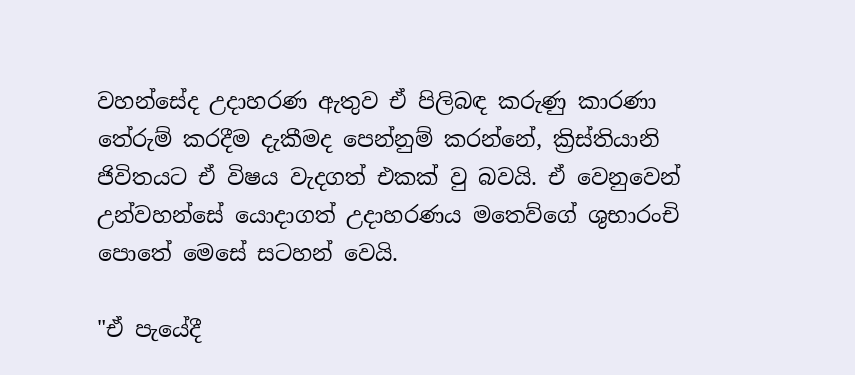වහන්සේද උදාහරණ ඇතුව ඒ පිලිබඳ කරුණු කාරණා තේරුම් කරදීම දැකීමද පෙන්නුම් කරන්නේ, ක්‍රිස්තියානි ජිවිතයට ඒ විෂය වැදගත් එකක් වු බවයි. ඒ වෙනුවෙන් උන්වහන්සේ යොදාගත් උදාහරණය මතෙව්ගේ ශුභාරංචි පොතේ මෙසේ සටහන් වෙයි.

"ඒ පැයේදී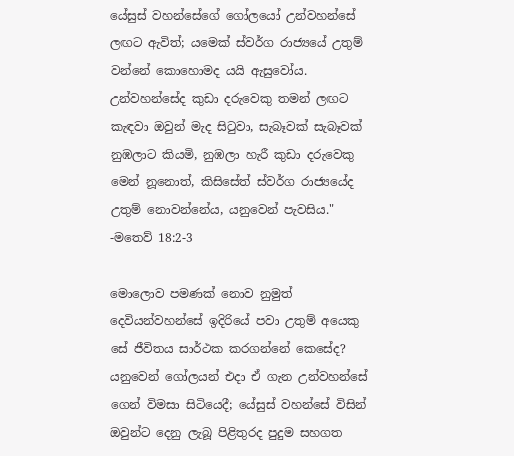යේසුස් වහන්සේගේ ගෝලයෝ උන්වහන්සේ ලඟට ඇවිත්; යමෙක් ස්වර්ග රාජ්‍යයේ උතුම් වන්නේ කොහොමද යයි ඇසුවෝය. උන්වහන්සේද කුඩා දරුවෙකු තමන් ලඟට කැඳවා ඔවුන් මැද සිටුවා, සැබෑවක් සැබෑවක් නුඹලාට කියමි, නුඹලා හැරී කුඩා දරුවෙකු මෙන් නූනොත්, කිසිසේත් ස්වර්ග රාජ්‍යයේද උතුම් නොවන්නේය, යනුවෙන් පැවසිය."
-මතෙව් 18:2-3

මොලොව පමණක් නොව නුමුත් දෙවියන්වහන්සේ ඉදිරියේ පවා උතුම් අයෙකු සේ ජීවිතය සාර්ථක කරගන්නේ කෙසේද? යනුවෙන් ගෝලයන් එදා ඒ ගැන උන්වහන්සේ ගෙන් විමසා සිටියෙදී; යේසුස් වහන්සේ විසින් ඔවුන්ට දෙනු ලැබූ පිළිතුරද පුදුම සහගත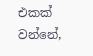එකක් වන්නේ,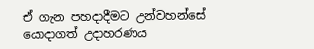ඒ ගැන පහදාදීමට උන්වහන්සේ යොදාගත් උදාහරණය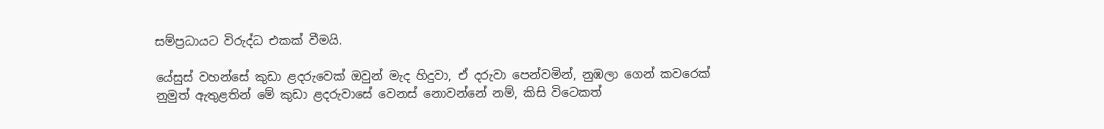සම්ප්‍රධායට විරුද්ධ එකක් වීමයි.

යේසුස් වහන්සේ කුඩා ළදරුවෙක් ඔවුන් මැද හිදුවා, ඒ දරුවා පෙන්වමින්, නුඹලා ගෙන් කවරෙක් නුමුත් ඇතුළතින් මේ කුඩා ළදරුවාසේ වෙනස් නොවන්නේ නම්, කිසි විටෙකත්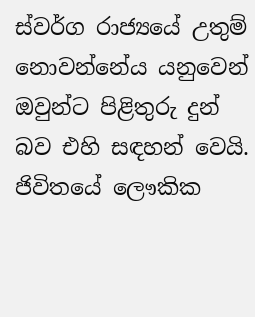ස්වර්ග රාජ්‍යයේ උතුම් නොවන්නේය යනුවෙන් ඔවුන්ට පිළිතුරු දුන් බව එහි සඳහන් වෙයි. ජිවිතයේ ලෞකික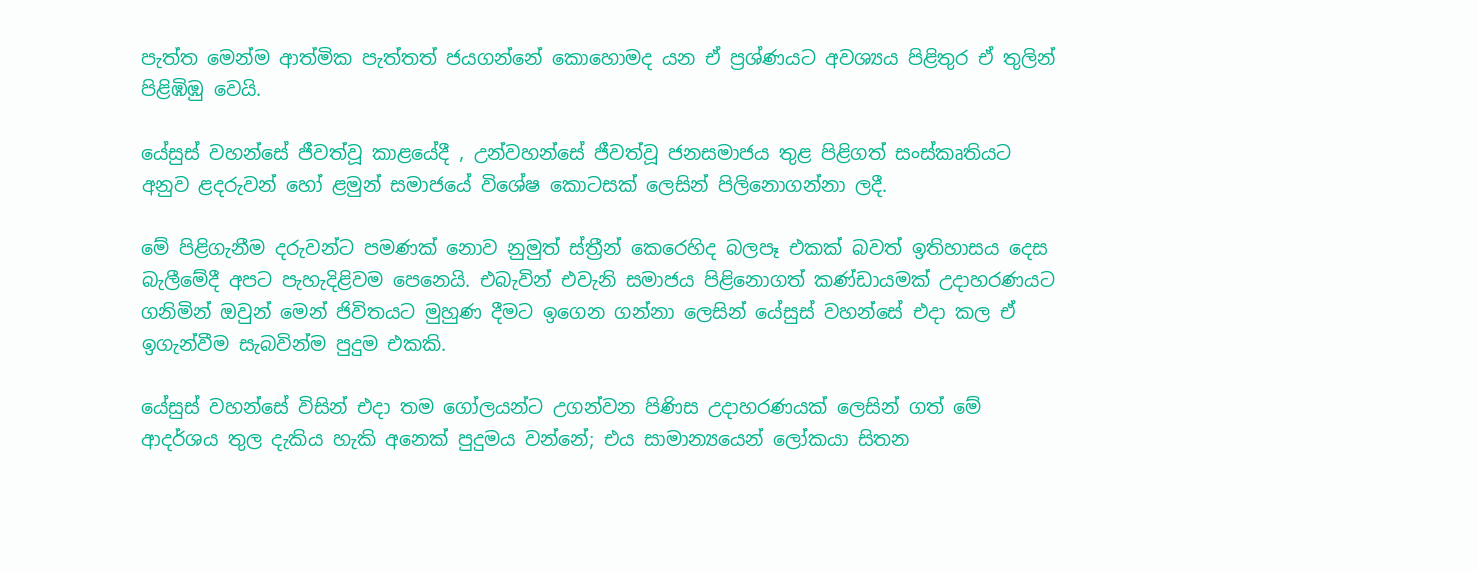පැත්ත මෙන්ම ආත්මික පැත්තත් ජයගන්නේ කොහොමද යන ඒ ප්‍රශ්ණයට අවශ්‍යය පිළිතුර ඒ තුලින් පිළිඹිඹු වෙයි.

යේසුස් වහන්සේ ජීවත්වූ කාළයේදී , උන්වහන්සේ ජීවත්වූ ජනසමාජය තුළ පිළිගත් සංස්කෘතියට අනුව ළදරුවන් හෝ ළමුන් සමාජයේ විශේෂ කොටසක් ලෙසින් පිලිනොගන්නා ලදී.

මේ පිළිගැනීම දරුවන්ට පමණක් නොව නුමුත් ස්ත්‍රීන් කෙරෙහිද බලපෑ එකක් බවත් ඉතිහාසය දෙස බැලීමේදී අපට පැහැදිළිවම පෙනෙයි. එබැවින් එවැනි සමාජය පිළිනොගත් කණ්ඩායමක් උදාහරණයට ගනිමින් ඔවුන් මෙන් ජිවිතයට මුහුණ දීමට ඉගෙන ගන්නා ලෙසින් යේසුස් වහන්සේ එදා කල ඒ ඉගැන්වීම සැබවින්ම පුදුම එකකි.

යේසුස් වහන්සේ විසින් එදා තම ගෝලයන්ට උගන්වන පිණිස උදාහරණයක් ලෙසින් ගත් මේ ආදර්ශය තුල දැකිය හැකි අනෙක් පුදුමය වන්නේ; එය සාමාන්‍යයෙන් ලෝකයා සිතන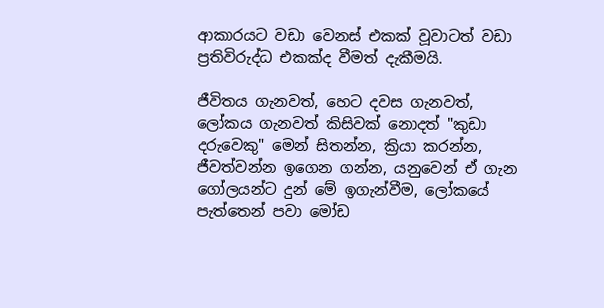ආකාරයට වඩා වෙනස් එකක් වූවාටත් වඩා ප්‍රතිවිරුද්ධ එකක්ද වීමත් දැකීමයි.

ජීවිතය ගැනවත්, හෙට දවස ගැනවත්, ලෝකය ගැනවත් කිසිවක් නොදත් "කුඩා දරුවෙකු" මෙන් සිතන්න, ක්‍රියා කරන්න, ජීවත්වන්න ඉගෙන ගන්න, යනුවෙන් ඒ ගැන ගෝලයන්ට දුන් මේ ඉගැන්වීම, ලෝකයේ පැත්තෙන් පවා මෝඩ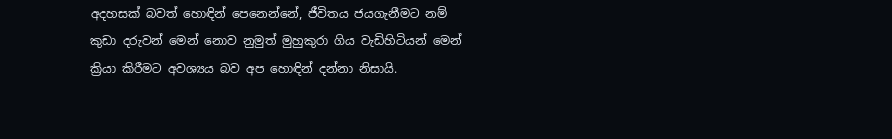අදහසක් බවත් හොඳින් පෙනෙන්නේ, ජීවිතය ජයගැනීමට නම් කුඩා දරුවන් මෙන් නොව නුමුත් මුහුකුරා ගිය වැඩිහිටියන් මෙන් ක්‍රියා කිරීමට අවශ්‍යය බව අප හොඳින් දන්නා නිසායි.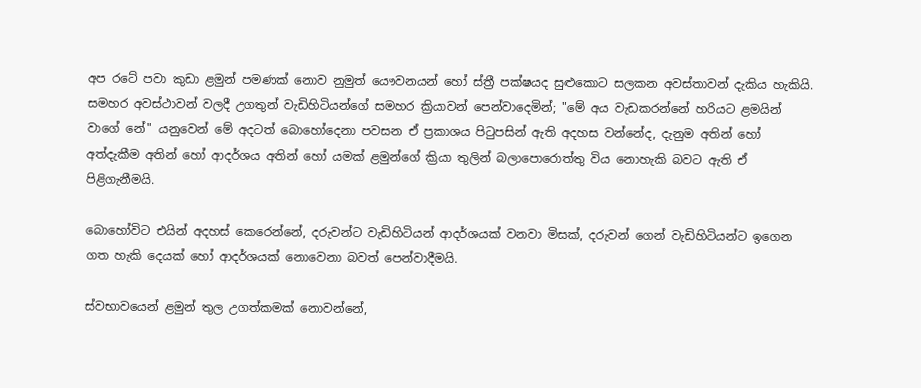අප රටේ පවා කුඩා ළමුන් පමණක් නොව නුමුත් යෞවනයන් හෝ ස්ත්‍රී පක්ෂයද සුළුකොට සලකන අවස්තාවන් දැකිය හැකියි. සමහර අවස්ථාවන් වලදී උගතුන් වැඩිහිටියන්ගේ සමහර ක්‍රියාවන් පෙන්වාදෙමින්; "මේ අය වැඩකරන්නේ හරියට ළමයින් වාගේ නේ" යනුවෙන් මේ අදටත් බොහෝදෙනා පවසන ඒ ප්‍රකාශය පිටුපසින් ඇති අදහස වන්නේද, දැනුම අතින් හෝ අත්දැකීම අතින් හෝ ආදර්ශය අතින් හෝ යමක් ළමුන්ගේ ක්‍රියා තුලින් බලාපොරොත්තු විය නොහැකි බවට ඇති ඒ පිළිගැනීමයි.

බොහෝවිට එයින් අදහස් කෙරෙන්නේ, දරුවන්ට වැඩිහිටියන් ආදර්ශයක් වනවා මිසක්, දරුවන් ගෙන් වැඩිහිටියන්ට ඉගෙන ගත හැකි දෙයක් හෝ ආදර්ශයක් නොවෙනා බවත් පෙන්වාදීමයි.

ස්වභාවයෙන් ළමුන් තුල උගත්කමක් නොවන්නේ,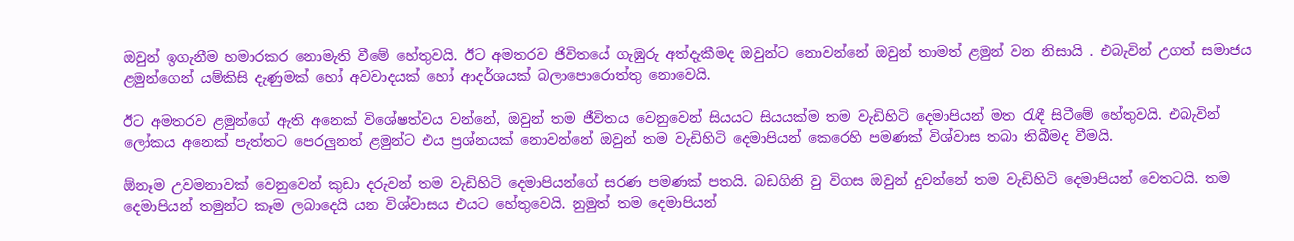ඔවුන් ඉගැනීම හමාරකර නොමැති වීමේ හේතුවයි. ඊට අමතරව ජිවිතයේ ගැඹුරු අත්දැකීමද ඔවුන්ට නොවන්නේ ඔවුන් තාමත් ළමුන් වන නිසායි . එබැවින් උගත් සමාජය ළමුන්ගෙන් යම්කිසි දැණුමක් හෝ අවවාදයක් හෝ ආදර්ශයක් බලාපොරොත්තු නොවෙයි.

ඊට අමතරව ළමුන්ගේ ඇති අනෙක් විශේෂත්වය වන්නේ, ඔවුන් තම ජීවිතය වෙනුවෙන් සියයට සියයක්ම තම වැඩිහිටි දෙමාපියන් මත රැඳී සිටීමේ හේතුවයි. එබැවින් ලෝකය අනෙක් පැත්තට පෙරලුනත් ළමුන්ට එය ප්‍රශ්නයක් නොවන්නේ ඔවුන් තම වැඩිහිටි දෙමාපියන් කෙරෙහි පමණක් විශ්වාස තබා තිබීමද වීමයි.

ඕනෑම උවමනාවක් වෙනුවෙන් කුඩා දරුවන් තම වැඩිහිටි දෙමාපියන්ගේ සරණ පමණක් පතයි. බඩගිනි වු විගස ඔවුන් දුවන්නේ තම වැඩිහිටි දෙමාපියන් වෙතටයි. තම දෙමාපියන් තමුන්ට කෑම ලබාදෙයි යන විශ්වාසය එයට හේතුවෙයි. නුමුත් තම දෙමාපියන්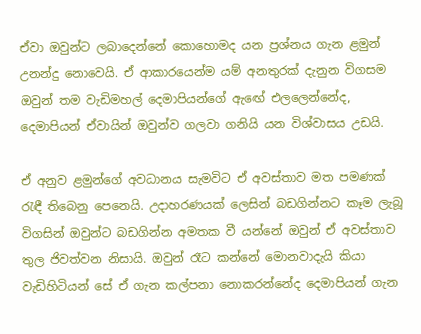ඒවා ඔවුන්ට ලබාදෙන්නේ කොහොමද යන ප්‍රශ්නය ගැන ළමුන් උනන්දු නොවෙයි. ඒ ආකාරයෙන්ම යම් අනතුරක් දැනුන විගසම ඔවුන් තම වැඩිමහල් දෙමාපියන්ගේ ඇඟේ එලලෙන්නේද, දෙමාපියන් ඒවායින් ඔවුන්ව ගලවා ගනියි යන විශ්වාසය උඩයි.

ඒ අනුව ළමුන්ගේ අවධානය සැමවිට ඒ අවස්තාව මත පමණක් රැඳී තිබෙනු පෙනෙයි. උදාහරණයක් ලෙසින් බඩගින්නට කෑම ලැබූ විගසින් ඔවුන්ට බඩගින්න අමතක වී යන්නේ ඔවුන් ඒ අවස්තාව තුල ජිවත්වන නිසායි. ඔවුන් රෑට කන්නේ මොනවාදැයි කියා වැඩිහිටියන් සේ ඒ ගැන කල්පනා නොකරන්නේද දෙමාපියන් ගැන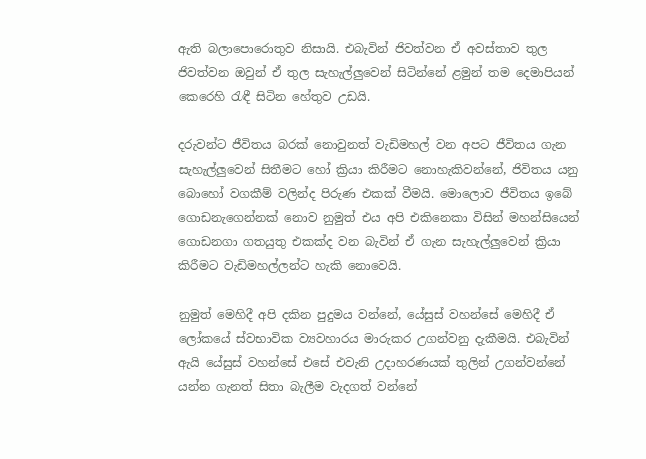ඇති බලාපොරොතුව නිසායි. එබැවින් ජිවත්වන ඒ අවස්තාව තුල ජිවත්වන ඔවුන් ඒ තුල සැහැල්ලුවෙන් සිටින්නේ ළමුන් තම දෙමාපියන් කෙරෙහි රැඳී සිටින හේතුව උඩයි.

දරුවන්ට ජීවිතය බරක් නොවුනත් වැඩිමහල් වන අපට ජීවිතය ගැන සැහැල්ලුවෙන් සිතීමට හෝ ක්‍රියා කිරීමට නොහැකිවන්නේ, ජිවිතය යනු බොහෝ වගකීම් වලින්ද පිරුණ එකක් වීමයි. මොලොව ජීවිතය ඉබේ ගොඩනැගෙන්නක් නොව නුමුත් එය අපි එකිනෙකා විසින් මහන්සියෙන් ගොඩනගා ගතයුතු එකක්ද වන බැවින් ඒ ගැන සැහැල්ලුවෙන් ක්‍රියා කිරීමට වැඩිමහල්ලන්ට හැකි නොවෙයි.

නුමුත් මෙහිදී අපි දකින පුදුමය වන්නේ, යේසුස් වහන්සේ මෙහිදී ඒ ලෝකයේ ස්වභාවික ව්‍යවහාරය මාරුකර උගන්වනු දැකීමයි. එබැවින් ඇයි යේසුස් වහන්සේ එසේ එවැනි උදාහරණයක් තුලින් උගන්වන්නේ යන්න ගැනත් සිතා බැලීම වැදගත් වන්නේ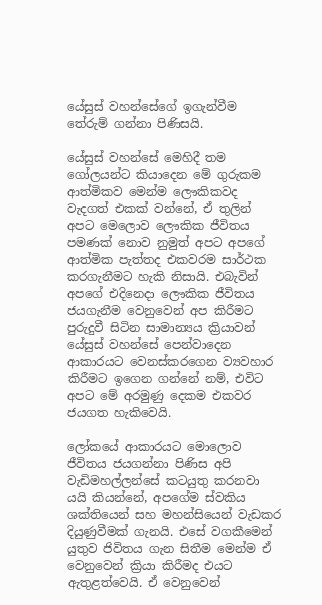යේසුස් වහන්සේගේ ඉගැන්වීම තේරුම් ගන්නා පිණිසයි.

යේසුස් වහන්සේ මෙහිදී තම ගෝලයන්ට කියාදෙන මේ ගුරුකම ආත්මිකව මෙන්ම ලෞකිකවද වැදගත් එකක් වන්නේ, ඒ තුලින් අපට මෙලොව ලෞකික ජීවිතය පමණක් නොව නුමුත් අපට අපගේ ආත්මික පැත්තද එකවරම සාර්ථක කරගැනීමට හැකි නිසායි. එබැවින් අපගේ එදිනෙදා ලෞකික ජීවිතය ජයගැනීම වෙනුවෙන් අප කිරීමට පුරුදුවී සිටින සාමාන්‍යය ක්‍රියාවන් යේසුස් වහන්සේ පෙන්වාදෙන ආකාරයට වෙනස්කරගෙන ව්‍යවහාර කිරීමට ඉගෙන ගන්නේ නම්, එවිට අපට මේ අරමුණු දෙකම එකවර ජයගත හැකිවෙයි.

ලෝකයේ ආකාරයට මොලොව ජීවිතය ජයගන්නා පිණිස අපි වැඩිමහල්ලන්සේ කටයුතු කරනවා යයි කියන්නේ, අපගේම ස්වකිය ශක්තියෙන් සහ මහන්සියෙන් වැඩකර දියුණුවීමක් ගැනයි. එසේ වගකීමෙන් යුතුව ජිවිතය ගැන සිතීම මෙන්ම ඒ වෙනුවෙන් ක්‍රියා කිරීමද එයට ඇතුළත්වෙයි. ඒ වෙනුවෙන්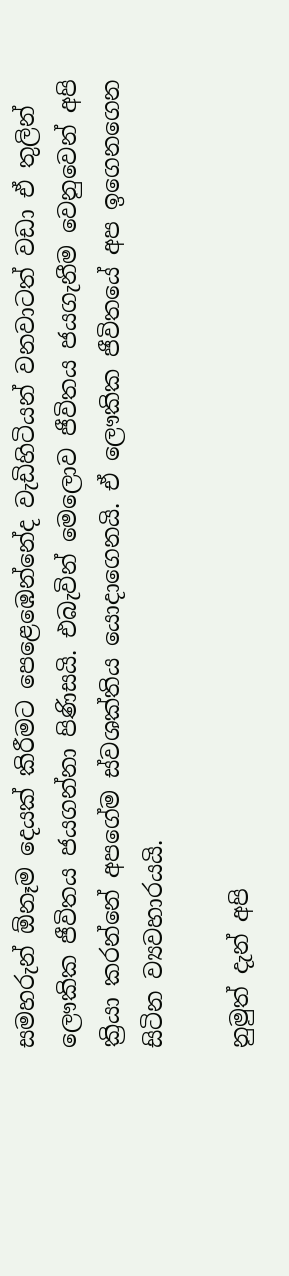සමහරුන් ඕනෑම දෙයක් කිරීමට පෙළෙඹෙන්නේද වැඩිහිටියන් වනවාටත් වඩා ඒ තුලින් ලෞකික ජීවිතය ජයගන්නා පිණිසයි. එබැවින් මෙලොව ජීවිතය ජයගැනීම වෙනුවෙන් අපි ක්‍රියා කරන්නේ අපගේම ස්වශක්තිය යොදාගෙනයි. ඒ ලෞකික ජීවිතයේ අප ඉගෙනගෙන සිටින ව්‍යවහාරයයි.

නුමුත් දැන් අපි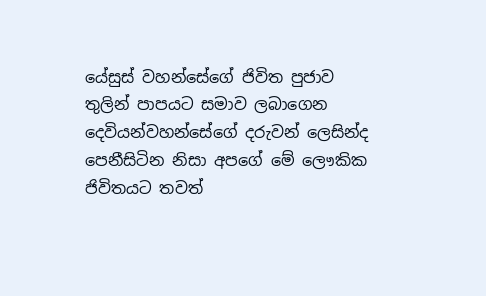යේසුස් වහන්සේගේ ජිවිත පුජාව තුලින් පාපයට සමාව ලබාගෙන දෙවියන්වහන්සේගේ දරුවන් ලෙසින්ද පෙනීසිටින නිසා අපගේ මේ ලෞකික ජිවිතයට තවත්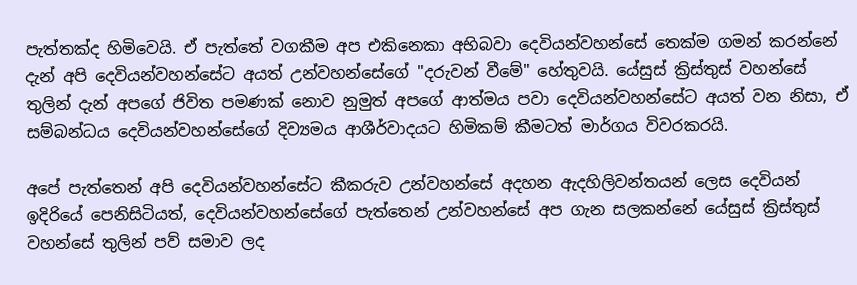පැත්තක්ද හිමිවෙයි. ඒ පැත්තේ වගකීම අප එකිනෙකා අභිබවා දෙවියන්වහන්සේ තෙක්ම ගමන් කරන්නේ දැන් අපි දෙවියන්වහන්සේට අයත් උන්වහන්සේගේ "දරුවන් වීමේ" හේතුවයි. යේසුස් ක්‍රිස්තුස් වහන්සේ තුලින් දැන් අපගේ ජිවිත පමණක් නොව නුමුත් අපගේ ආත්මය පවා දෙවියන්වහන්සේට අයත් වන නිසා, ඒ සම්බන්ධය දෙවියන්වහන්සේගේ දිව්‍යමය ආශීර්වාදයට හිමිකම් කීමටත් මාර්ගය විවරකරයි.

අපේ පැත්තෙන් අපි දෙවියන්වහන්සේට කීකරුව උන්වහන්සේ අදහන ඇදහිලිවන්තයන් ලෙස දෙවියන් ඉදිරියේ පෙනිසිටියත්, දෙවියන්වහන්සේගේ පැත්තෙන් උන්වහන්සේ අප ගැන සලකන්නේ යේසුස් ක්‍රිස්තුස් වහන්සේ තුලින් පව් සමාව ලද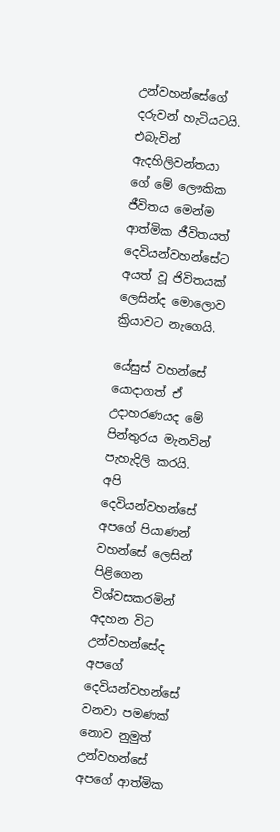උන්වහන්සේගේ දරුවන් හැටියටයි. එබැවින් ඇදහිලිවන්තයා ගේ මේ ලෞකික ජීවිතය මෙන්ම ආත්මික ජීවිතයත් දෙවියන්වහන්සේට අයත් වූ ජිවිතයක් ලෙසින්ද මොලොව ක්‍රියාවට නැගෙයි.

යේසුස් වහන්සේ යොදාගත් ඒ උදාහරණයද මේ පින්තුරය මැනවින් පැහැදිලි කරයි. අපි දෙවියන්වහන්සේ අපගේ පියාණන් වහන්සේ ලෙසින් පිළිගෙන විශ්වසකරමින් අදහන විට උන්වහන්සේද අපගේ දෙවියන්වහන්සේ වනවා පමණක් නොව නුමුත් උන්වහන්සේ අපගේ ආත්මික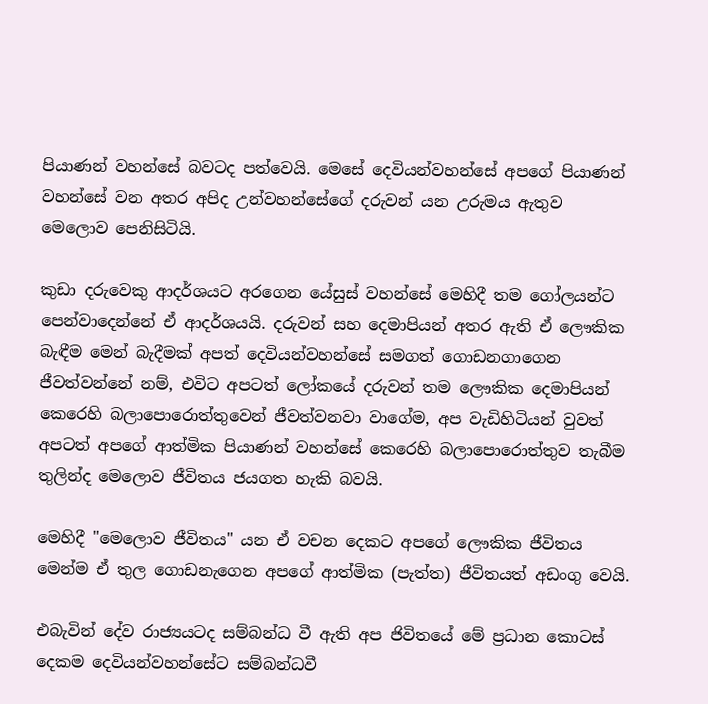පියාණන් වහන්සේ බවටද පත්වෙයි. මෙසේ දෙවියන්වහන්සේ අපගේ පියාණන් වහන්සේ වන අතර අපිද උන්වහන්සේගේ දරුවන් යන උරුමය ඇතුව මෙලොව පෙනිසිටියි.

කුඩා දරුවෙකු ආදර්ශයට අරගෙන යේසුස් වහන්සේ මෙහිදී තම ගෝලයන්ට පෙන්වාදෙන්නේ ඒ ආදර්ශයයි. දරුවන් සහ දෙමාපියන් අතර ඇති ඒ ලෞකික බැඳීම මෙන් බැදීමක් අපත් දෙවියන්වහන්සේ සමගත් ගොඩනගාගෙන ජීවත්වන්නේ නම්, එවිට අපටත් ලෝකයේ දරුවන් තම ලෞකික දෙමාපියන් කෙරෙහි බලාපොරොත්තුවෙන් ජීවත්වනවා වාගේම, අප වැඩිහිටියන් වුවත් අපටත් අපගේ ආත්මික පියාණන් වහන්සේ කෙරෙහි බලාපොරොත්තුව තැබීම තුලින්ද මෙලොව ජීවිතය ජයගත හැකි බවයි.

මෙහිදී "මෙලොව ජීවිතය" යන ඒ වචන දෙකට අපගේ ලෞකික ජීවිතය මෙන්ම ඒ තුල ගොඩනැගෙන අපගේ ආත්මික (පැත්ත) ජීවිතයත් අඩංගු වෙයි.

එබැවින් දේව රාජ්‍යයටද සම්බන්ධ වී ඇති අප ජිවිතයේ මේ ප්‍රධාන කොටස් දෙකම දෙවියන්වහන්සේට සම්බන්ධවී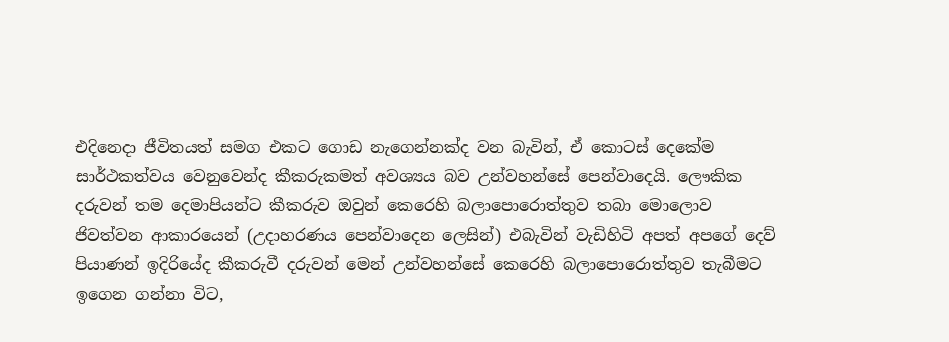එදිනෙදා ජීවිතයත් සමග එකට ගොඩ නැගෙන්නක්ද වන බැවින්, ඒ කොටස් දෙකේම සාර්ථකත්වය වෙනුවෙන්ද කීකරුකමත් අවශ්‍යය බව උන්වහන්සේ පෙන්වාදෙයි. ලෞකික දරුවන් තම දෙමාපියන්ට කීකරුව ඔවුන් කෙරෙහි බලාපොරොත්තුව තබා මොලොව ජිවත්වන ආකාරයෙන් (උදාහරණය පෙන්වාදෙන ලෙසින්) එබැවින් වැඩිහිටි අපත් අපගේ දෙව් පියාණන් ඉදිරියේද කීකරුවී දරුවන් මෙන් උන්වහන්සේ කෙරෙහි බලාපොරොත්තුව තැබීමට ඉගෙන ගන්නා විට,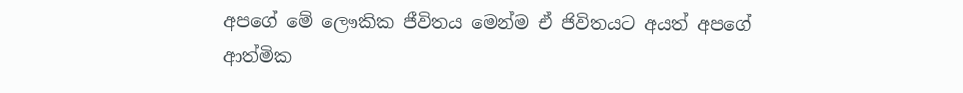අපගේ මේ ලෞකික ජීවිතය මෙන්ම ඒ ජිවිතයට අයත් අපගේ ආත්මික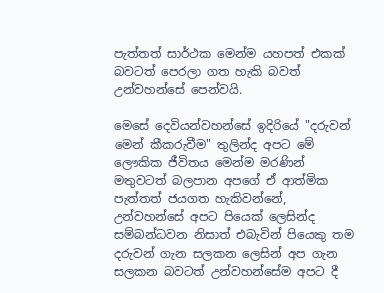පැත්තත් සාර්ථක මෙන්ම යහපත් එකක් බවටත් පෙරලා ගත හැකි බවත් උන්වහන්සේ පෙන්වයි.

මෙසේ දෙවියන්වහන්සේ ඉදිරියේ "දරුවන් මෙන් කීකරුවීම" තුලින්ද අපට මේ ලෞකික ජීවිතය මෙන්ම මරණින් මතුවටත් බලපාන අපගේ ඒ ආත්මික පැත්තත් ජයගත හැකිවන්නේ, උන්වහන්සේ අපට පියෙක් ලෙසින්ද සම්බන්ධවන නිසාත් එබැවින් පියෙකු තම දරුවන් ගැන සලකන ලෙසින් අප ගැන සලකන බවටත් උන්වහන්සේම අපට දී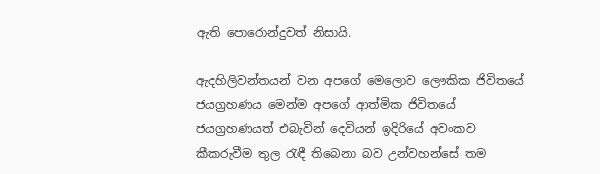ඇති පොරොන්දුවත් නිසායි.

ඇදහිලිවන්තයන් වන අපගේ මෙලොව ලෞකික ජිවිතයේ ජයග්‍රහණය මෙන්ම අපගේ ආත්මික ජිවිතයේ ජයග්‍රහණයත් එබැවින් දෙවියන් ඉදිරියේ අවංකව කීකරුවීම තුල රැඳී තිබෙනා බව උන්වහන්සේ තම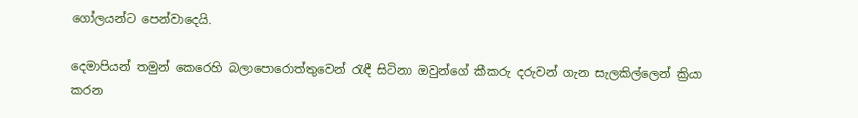ගෝලයන්ට පෙන්වාදෙයි.

දෙමාපියන් තමුන් කෙරෙහි බලාපොරොත්තුවෙන් රැඳී සිටිනා ඔවුන්ගේ කීකරු දරුවන් ගැන සැලකිල්ලෙන් ක්‍රියා කරන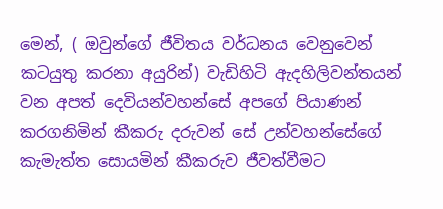මෙන්, ( ඔවුන්ගේ ජීවිතය වර්ධනය වෙනුවෙන් කටයුතු කරනා අයුරින්) වැඩිහිටි ඇදහිලිවන්තයන් වන අපත් දෙවියන්වහන්සේ අපගේ පියාණන් කරගනිමින් කීකරු දරුවන් සේ උන්වහන්සේගේ කැමැත්ත සොයමින් කීකරුව ජීවත්වීමට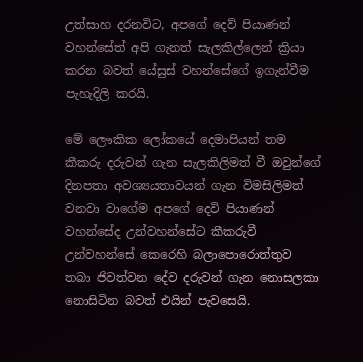උත්සාහ දරනවිට, අපගේ දෙව් පියාණන් වහන්සේත් අපි ගැනත් සැලකිල්ලෙන් ක්‍රියා කරන බවත් යේසුස් වහන්සේගේ ඉගැන්වීම පැහැදිලි කරයි.

මේ ලෞකික ලෝකයේ දෙමාපියන් තම කීකරු දරුවන් ගැන සැලකිලිමත් වී ඔවුන්ගේ දිනපතා අවශ්‍යයතාවයන් ගැන විමසිලිමත් වනවා වාගේම අපගේ දෙවි පියාණන් වහන්සේද උන්වහන්සේට කීකරුවී උන්වහන්සේ කෙරෙහි බලාපොරොත්තුව තබා ජිවත්වන දේව දරුවන් ගැන නොසලකා නොසිටින බවත් එයින් පැවසෙයි.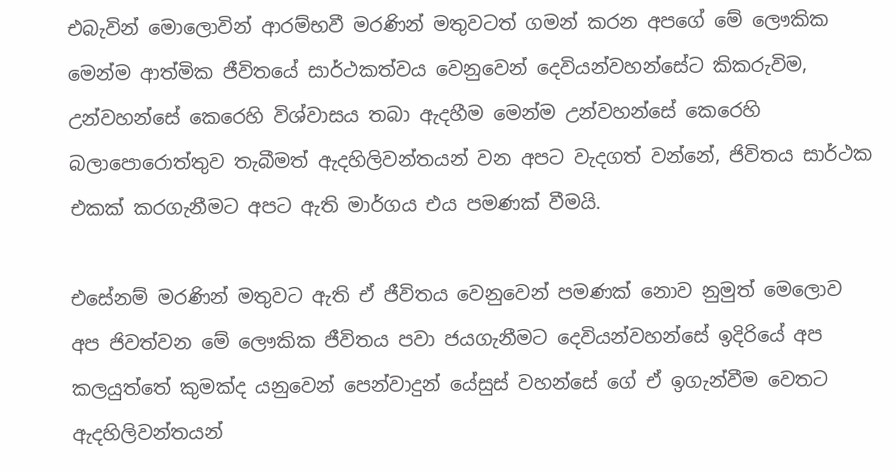එබැවින් මොලොවින් ආරම්භවී මරණින් මතුවටත් ගමන් කරන අපගේ මේ ලෞකික මෙන්ම ආත්මික ජීවිතයේ සාර්ථකත්වය වෙනුවෙන් දෙවියන්වහන්සේට කිකරුවිම, උන්වහන්සේ කෙරෙහි විශ්වාසය තබා ඇදහීම මෙන්ම උන්වහන්සේ කෙරෙහි බලාපොරොත්තුව තැබීමත් ඇදහිලිවන්තයන් වන අපට වැදගත් වන්නේ, ජිවිතය සාර්ථක එකක් කරගැනීමට අපට ඇති මාර්ගය එය පමණක් වීමයි.

එසේනම් මරණින් මතුවට ඇති ඒ ජීවිතය වෙනුවෙන් පමණක් නොව නුමුත් මෙලොව අප ජිවත්වන මේ ලෞකික ජීවිතය පවා ජයගැනීමට දෙවියන්වහන්සේ ඉදිරියේ අප කලයුත්තේ කුමක්ද යනුවෙන් පෙන්වාදුන් යේසුස් වහන්සේ ගේ ඒ ඉගැන්වීම වෙතට ඇදහිලිවන්තයන්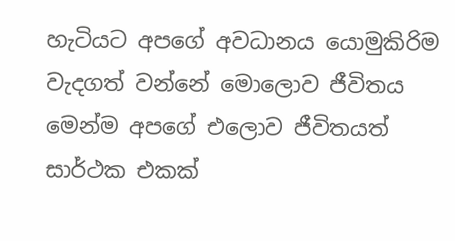හැටියට අපගේ අවධානය යොමුකිරිම වැදගත් වන්නේ මොලොව ජීවිතය මෙන්ම අපගේ එලොව ජීවිතයත් සාර්ථක එකක්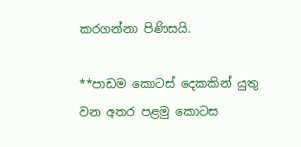කරගන්නා පිණිසයි.

**පාඩම කොටස් දෙකකින් යුතු වන අතර පළමු කොටස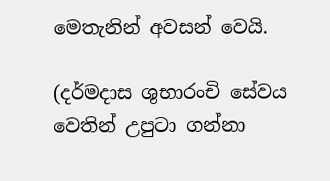මෙතැනින් අවසන් වෙයි.

(දර්මදාස ශුභාරංචි සේවය වෙතින් උපුටා ගන්නා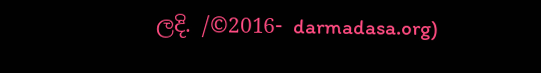ලදි. /©2016- darmadasa.org)